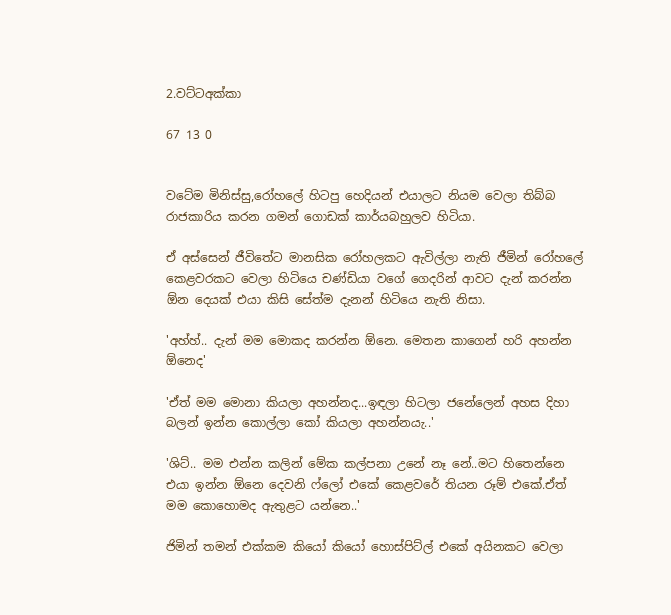2.වට්ටඅක්කා

67 13 0


වටේම මිනිස්සු,රෝහලේ හිටපු හෙදියන් එයාලට නියම වෙලා තිබ්බ රාජකාරිය කරන ගමන් ගොඩක් කාර්යබහුලව හිටියා.

ඒ අස්සෙන් ජීවිතේට මානසික රෝහලකට ඇවිල්ලා නැති ජීමින් රෝහලේ කෙළවරකට වෙලා හිටියෙ චණ්ඩියා වගේ ගෙදරින් ආවට දැන් කරන්න ඕන දෙයක් එයා කිසි සේත්ම දැනන් හිටියෙ නැති නිසා.

'අහ්හ්.. දැන් මම මොකද කරන්න ඕනෙ. මෙතන කාගෙන් හරි අහන්න ඕනෙද'

'ඒත් මම මොනා කියලා අහන්නද...ඉඳලා හිටලා ජනේලෙන් අහස දිහා බලන් ඉන්න කොල්ලා කෝ කියලා අහන්නයැ..'

'ශිට්.. මම එන්න කලින් මේක කල්පනා උනේ නෑ නේ..මට හිතෙන්නෙ එයා ඉන්න ඕනෙ දෙවනි ෆ්ලෝ එකේ කෙළවරේ තියන රූම් එකේ.ඒත් මම කොහොමද ඇතුළට යන්නෙ..'

ජිමින් තමන් එක්කම කියෝ කියෝ හොස්පිට්ල් එකේ අයිනකට වෙලා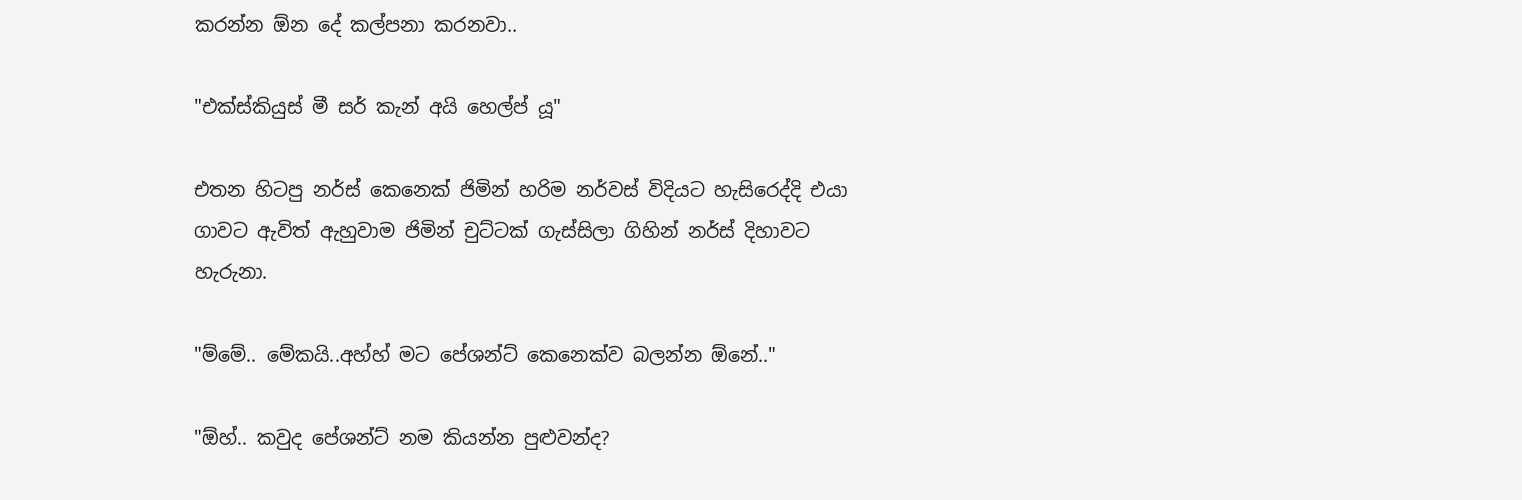කරන්න ඕන දේ කල්පනා කරනවා..

"එක්ස්කියුස් මී සර් කැන් අයි හෙල්ප් යූ"

එතන හිටපු නර්ස් කෙනෙක් ජිමින් හරිම නර්වස් විදියට හැසිරෙද්දි එයා ගාවට ඇවිත් ඇහුවාම ජිමින් චුට්ටක් ගැස්සිලා ගිහින් නර්ස් දිහාවට හැරුනා.

"ම්මේ.. මේකයි..අහ්හ් මට පේශන්ට් කෙනෙක්ව බලන්න ඕනේ.."

"ඕහ්.. කවුද පේශන්ට් නම කියන්න පුළුවන්ද?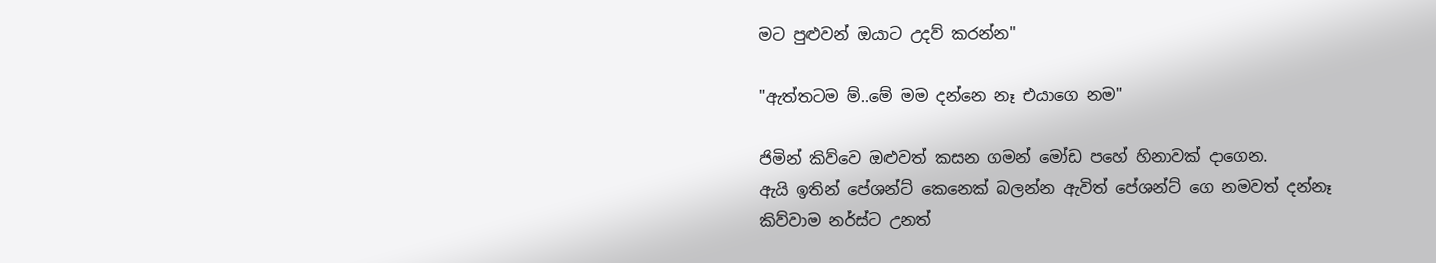මට පුළුවන් ඔයාට උදව් කරන්න"

"ඇත්තටම ම්..මේ මම දන්නෙ නෑ එයාගෙ නම"

ජිමින් කිව්වෙ ඔළුවත් කසන ගමන් මෝඩ පහේ හිනාවක් දාගෙන.
ඇයි ඉතින් පේශන්ට් කෙනෙක් බලන්න ඇවිත් පේශන්ට් ගෙ නමවත් දන්නෑ කිව්වාම නර්ස්ට උනත්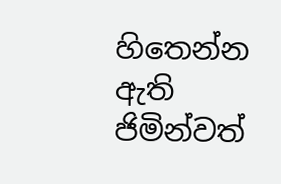හිතෙන්න ඇති ජිමින්වත්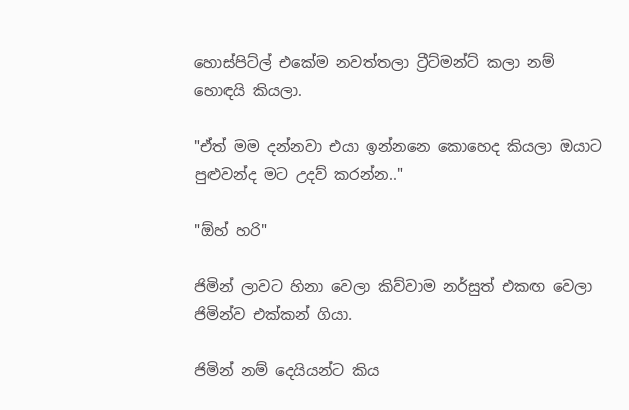හොස්පිට්ල් එකේම නවත්තලා ට්‍රීට්මන්ට් කලා නම් හොඳයි කියලා.

"ඒත් මම දන්නවා එයා ඉන්නනෙ කොහෙද කියලා ඔයාට පුළුවන්ද මට උදව් කරන්න.."

"ඕහ් හරි"

ජිමින් ලාවට හිනා වෙලා කිව්වාම නර්සුත් එකඟ වෙලා ජිමින්ව එක්කන් ගියා.

ජිමින් නම් දෙයියන්ට කිය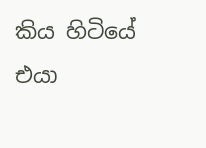කිය හිටියේ එයා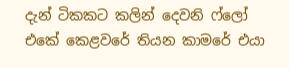දැන් ටිකකට කලින් දෙවනි ෆ්ලෝ එකේ කෙළවරේ තියන කාමරේ එයා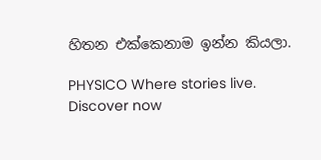හිතන එක්කෙනාම ඉන්න කියලා.

PHYSICO Where stories live. Discover now